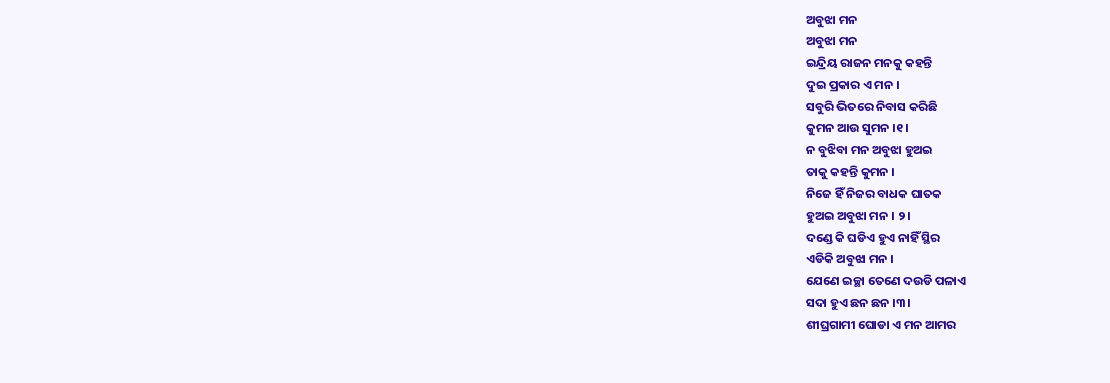ଅବୁଝା ମନ
ଅବୁଝା ମନ
ଇନ୍ଦ୍ରିୟ ରାଜନ ମନକୁ କହନ୍ତି
ଦୁଇ ପ୍ରକାର ଏ ମନ ।
ସବୁରି ଭିତରେ ନିବାସ କରିଛି
କୁମନ ଆଉ ସୁମନ ।୧।
ନ ବୁଝିବା ମନ ଅବୁଝା ହୁଅଇ
ତାକୁ କହନ୍ତି କୁମନ ।
ନିଜେ ହିଁ ନିଜର ବାଧକ ଘାତକ
ହୁଅଇ ଅବୁଝା ମନ । ୨।
ଦଣ୍ଡେ କି ଘଡିଏ ହୁଏ ନାହିଁ ସ୍ଥିର
ଏଡିକି ଅବୁଝା ମନ ।
ଯେଣେ ଇଚ୍ଛା ତେଣେ ଦଉଡି ପଳାଏ
ସଦା ହୁଏ ଛନ ଛନ ।୩।
ଶୀଘ୍ରଗାମୀ ଘୋଡା ଏ ମନ ଆମର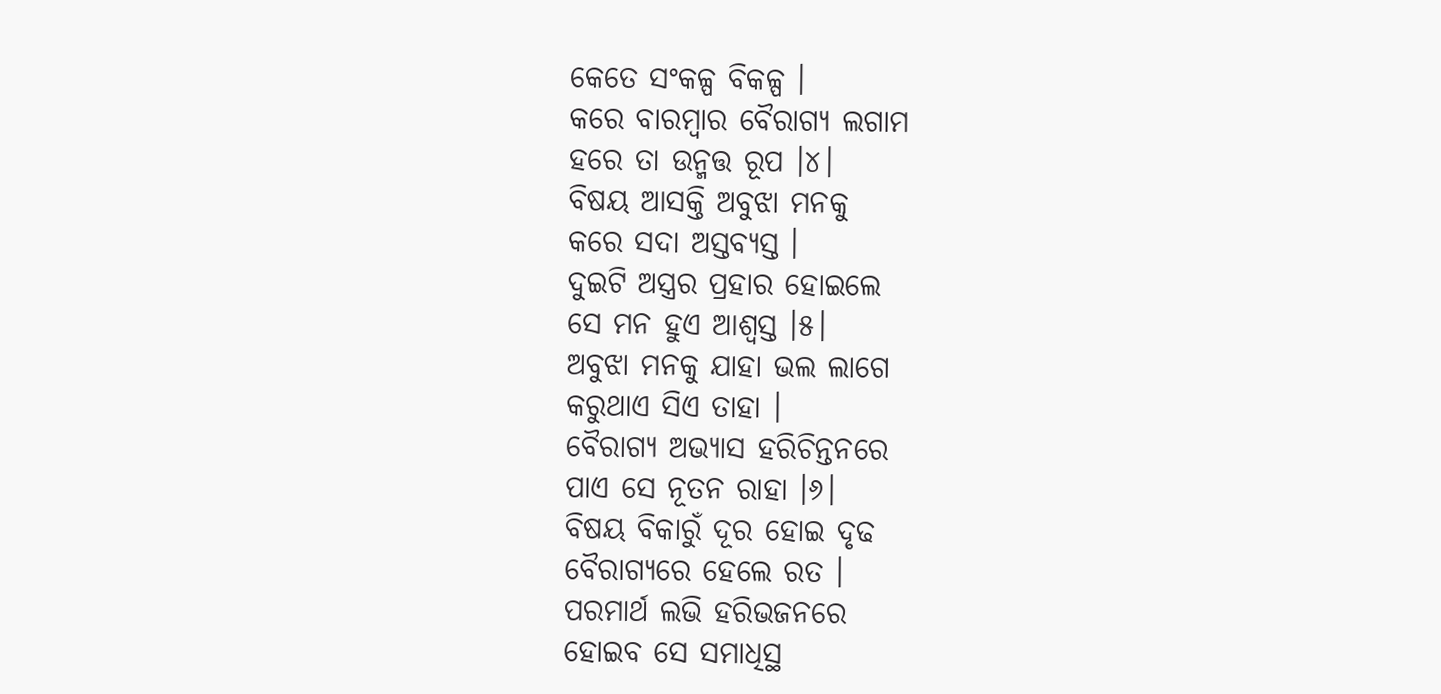କେତେ ସଂକଳ୍ପ ବିକଳ୍ପ ।
କରେ ବାରମ୍ବାର ବୈରାଗ୍ୟ ଲଗାମ
ହରେ ତା ଉନ୍ମତ୍ତ ରୂପ ।୪।
ବିଷୟ ଆସକ୍ତି ଅବୁଝା ମନକୁ
କରେ ସଦା ଅସ୍ତବ୍ୟସ୍ତ ।
ଦୁଇଟି ଅସ୍ତ୍ରର ପ୍ରହାର ହୋଇଲେ
ସେ ମନ ହୁଏ ଆଶ୍ୱସ୍ତ ।୫।
ଅବୁଝା ମନକୁ ଯାହା ଭଲ ଲାଗେ
କରୁଥାଏ ସିଏ ତାହା ।
ବୈରାଗ୍ୟ ଅଭ୍ୟାସ ହରିଚିନ୍ତନରେ
ପାଏ ସେ ନୂତନ ରାହା ।୬।
ବିଷୟ ବିକାରୁଁ ଦୂର ହୋଇ ଦୃଢ
ବୈରାଗ୍ୟରେ ହେଲେ ରତ ।
ପରମାର୍ଥ ଲଭି ହରିଭଜନରେ
ହୋଇବ ସେ ସମାଧିସ୍ଥ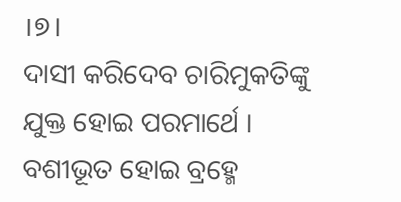।୭।
ଦାସୀ କରିଦେବ ଚାରିମୁକତିଙ୍କୁ
ଯୁକ୍ତ ହୋଇ ପରମାର୍ଥେ ।
ବଶୀଭୂତ ହୋଇ ବ୍ରହ୍ମେ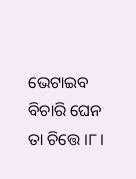ଭେଟାଇବ
ବିଚାରି ଘେନ ତା ଚିତ୍ତେ ।୮।